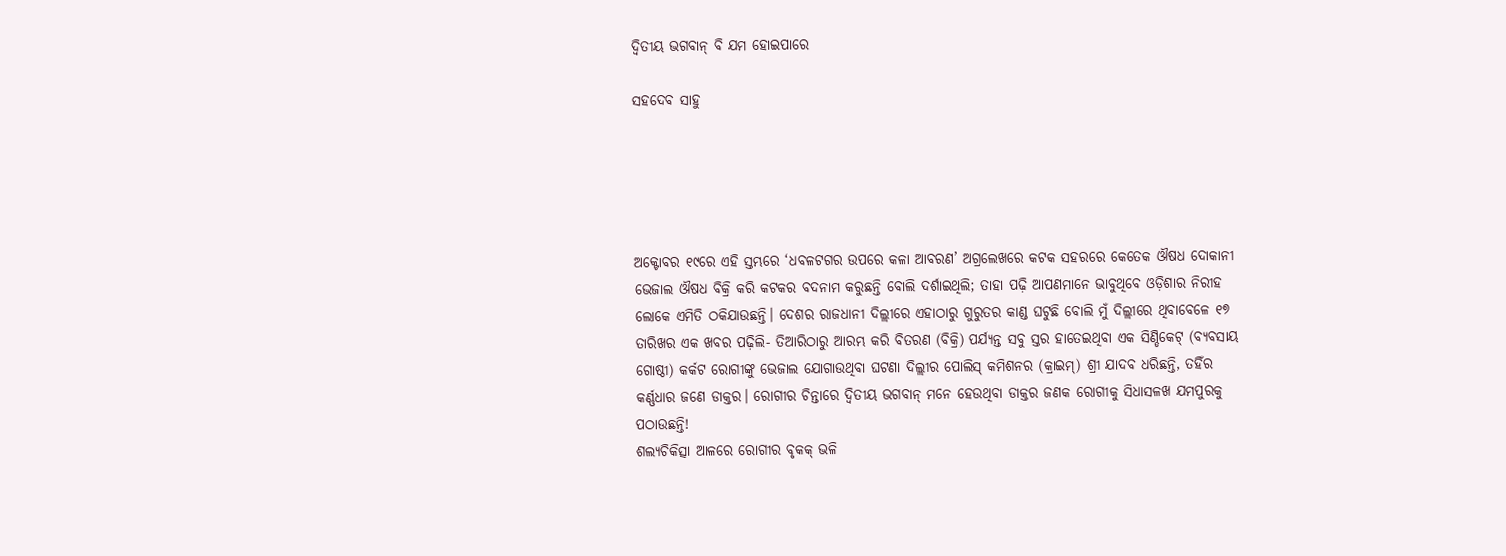ଦ୍ୱିତୀୟ ଭଗବାନ୍‌ ବି ଯମ ହୋଇପାରେ

ସହଦେବ ସାହୁ





ଅକ୍ଟୋବର ୧୯ରେ ଏହି ସ୍ତମ୍ଭରେ ‘ଧବଳଟଗର ଉପରେ କଳା ଆବରଣ’ ଅଗ୍ରଲେଖରେ କଟକ ସହରରେ କେତେକ ଔଷଧ ଦୋକାନୀ ଭେଜାଲ ଔଷଧ ବିକ୍ରି କରି କଟକର ବଦନାମ କରୁଛନ୍ତି ବୋଲି ଦର୍ଶାଇଥିଲି; ତାହା ପଢ଼ି ଆପଣମାନେ ଭାବୁଥିବେ ଓଡ଼ିଶାର ନିରୀହ ଲୋକେ ଏମିତି ଠକିଯାଉଛନ୍ତି। ଦେଶର ରାଜଧାନୀ ଦିଲ୍ଲୀରେ ଏହାଠାରୁ ଗୁରୁତର କାଣ୍ଡ ଘଟୁଛି ବୋଲି ମୁଁ ଦିଲ୍ଲୀରେ ଥିବାବେଳେ ୧୭ ତାରିଖର ଏକ ଖବର ପଢ଼ିଲି- ତିଆରିଠାରୁ ଆରମ୍ଭ କରି ବିତରଣ (ବିକ୍ରି) ପର୍ଯ୍ୟନ୍ତ ସବୁ ସ୍ତର ହାତେଇଥିବା ଏକ ସିଣ୍ଡିକେଟ୍‌ (ବ୍ୟବସାୟ ଗୋଷ୍ଠୀ) କର୍କଟ ରୋଗୀଙ୍କୁ ଭେଜାଲ ଯୋଗାଉଥିବା ଘଟଣା ଦିଲ୍ଲୀର ପୋଲିସ୍‌ କମିଶନର (କ୍ରାଇମ୍‌) ଶ୍ରୀ ଯାଦବ ଧରିଛନ୍ତି, ତହିଁର କର୍ଣ୍ଣଧାର ଜଣେ ଡାକ୍ତର। ରୋଗୀର ଚିନ୍ତାରେ ଦ୍ୱିତୀୟ ଭଗବାନ୍‌ ମନେ ହେଉଥିବା ଡାକ୍ତର ଜଣକ ରୋଗୀକୁ ସିଧାସଳଖ ଯମପୁରକୁ ପଠାଉଛନ୍ତି!
ଶଲ୍ୟଚିକିତ୍ସା ଆଳରେ ରୋଗୀର ବୃକକ୍‌ ଭଳି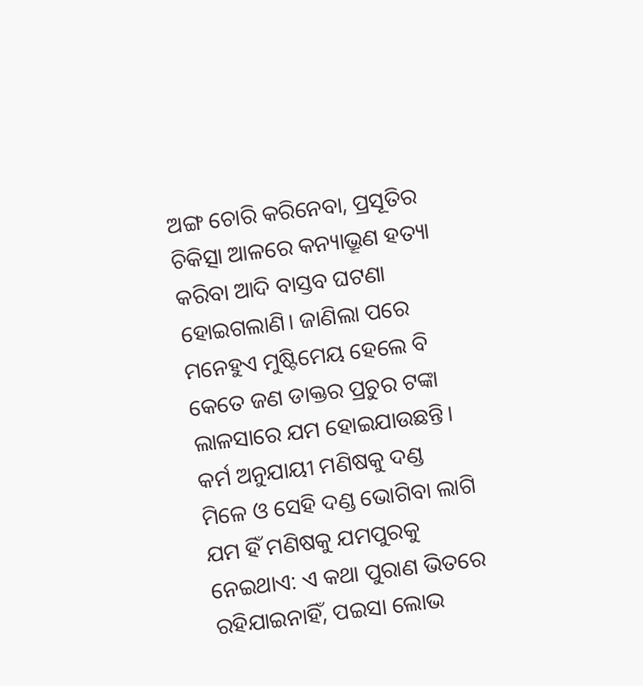ଅଙ୍ଗ ଚୋରି କରିନେବା, ପ୍ରସୂତିର ଚିକିତ୍ସା ଆଳରେ କନ୍ୟାଭ୍ରୂଣ ହତ୍ୟା କରିବା ଆଦି ବାସ୍ତବ ଘଟଣା ହୋଇଗଲାଣି। ଜାଣିଲା ପରେ ମନେହୁଏ ମୁଷ୍ଟିମେୟ ହେଲେ ବି କେତେ ଜଣ ଡାକ୍ତର ପ୍ରଚୁର ଟଙ୍କା ଲାଳସାରେ ଯମ ହୋଇଯାଉଛନ୍ତି। କର୍ମ ଅନୁଯାୟୀ ମଣିଷକୁ ଦଣ୍ଡ ମିଳେ ଓ ସେହି ଦଣ୍ଡ ଭୋଗିବା ଲାଗି ଯମ ହିଁ ମଣିଷକୁ ଯମପୁରକୁ ନେଇଥାଏ: ଏ କଥା ପୁରାଣ ଭିତରେ ରହିଯାଇନାହିଁ, ପଇସା ଲୋଭ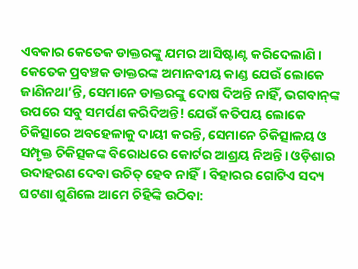ଏବକାର କେତେକ ଡାକ୍ତରଙ୍କୁ ଯମର ଆସିଷ୍ଟାଣ୍ଟ କରିଦେଲାଣି। କେତେକ ପ୍ରବଞ୍ଚକ ଡାକ୍ତରଙ୍କ ଅମାନବୀୟ କାଣ୍ଡ ଯେଉଁ ଲୋକେ ଜାଣିନଥା’ନ୍ତି, ସେମାନେ ଡାକ୍ତରଙ୍କୁ ଦୋଷ ଦିଅନ୍ତି ନାହିଁ, ଭଗବାନ୍‌ଙ୍କ ଉପରେ ସବୁ ସମର୍ପଣ କରିଦିଅନ୍ତି! ଯେଉଁ କତିପୟ ଲୋକେ ଚିକିତ୍ସାରେ ଅବହେଳାକୁ ଦାୟୀ କରନ୍ତି, ସେମାନେ ଚିକିତ୍ସାଳୟ ଓ ସମ୍ପୃକ୍ତ ଚିକିତ୍ସକଙ୍କ ବିରୋଧରେ କୋର୍ଟର ଆଶ୍ରୟ ନିଅନ୍ତି। ଓଡ଼ିଶାର ଉଦାହରଣ ଦେବା ଉଚିତ୍‌ ହେବ ନାହିଁ। ବିହାରର ଗୋଟିଏ ସଦ୍ୟ ଘଟଣା ଶୁଣିଲେ ଆମେ ଚିହିଙ୍କି ଉଠିବା: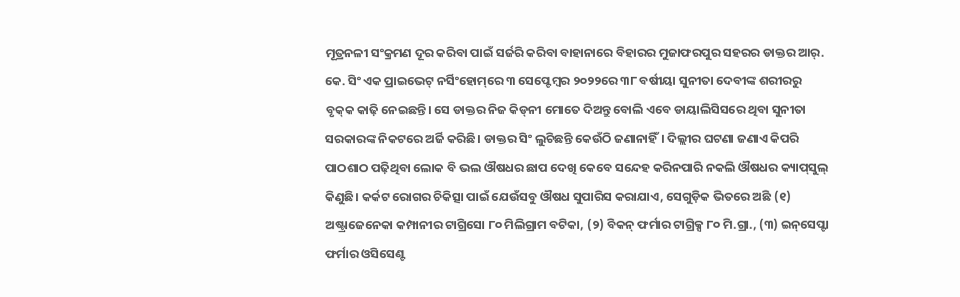ମୂତ୍ରନଳୀ ସଂକ୍ରମଣ ଦୂର କରିବା ପାଇଁ ସର୍ଜରି କରିବା ବାହାନାରେ ବିହାରର ମୁଜାଫରପୁର ସହରର ଡାକ୍ତର ଆର୍‌. କେ. ସିଂ ଏକ ପ୍ରାଇଭେଟ୍‌ ନର୍ସିଂହୋମ୍‌ରେ ୩ ସେପ୍ଟେମ୍ବର ୨୦୨୨ରେ ୩୮ ବର୍ଷୀୟା ସୁନୀତା ଦେବୀଙ୍କ ଶରୀରରୁ ବୃକ୍‌କ କାଢ଼ି ନେଇଛନ୍ତି। ସେ ଡାକ୍ତର ନିଜ କିଡ୍‌ନୀ ମୋତେ ଦିଅନ୍ତୁ ବୋଲି ଏବେ ଡାୟାଲିସିସରେ ଥିବା ସୁନୀତା ସରକାରଙ୍କ ନିକଟରେ ଅର୍ଜି କରିଛି। ଡାକ୍ତର ସିଂ ଲୁଚିଛନ୍ତି କେଉଁଠି ଜଣାନାହିଁ। ଦିଲ୍ଲୀର ଘଟଣା ଜଣାଏ କିପରି ପାଠଶାଠ ପଢ଼ିଥିବା ଲୋକ ବି ଭଲ ଔଷଧର ଛାପ ଦେଖି କେବେ ସନ୍ଦେହ କରିନପାରି ନକଲି ଔଷଧର କ୍ୟାପ୍‌ସୁଲ୍‌ କିଣୁଛି। କର୍କଟ ରୋଗର ଚିକିତ୍ସା ପାଇଁ ଯେଉଁସବୁ ଔଷଧ ସୁପାରିସ କରାଯାଏ, ସେଗୁଡ଼ିକ ଭିତରେ ଅଛି (୧) ଅଷ୍ଟ୍ରାଜେନେକା କମ୍ପାନୀର ଟାଗ୍ରିସୋ ୮୦ ମିଲିଗ୍ରାମ ବଟିକା, (୨) ବିକନ୍‌ ଫର୍ମାର ଟାଗ୍ରିକ୍ସ ୮୦ ମି.ଗ୍ରା., (୩) ଇନ୍‌ସେପ୍ଟା ଫର୍ମାର ଓସିସେଣ୍ଟ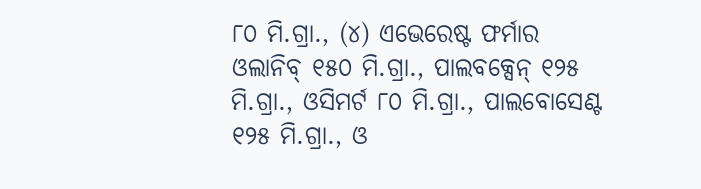୮୦ ମି.ଗ୍ରା., (୪) ଏଭେରେଷ୍ଟ ଫର୍ମାର ଓଲାନିବ୍‌ ୧୫୦ ମି.ଗ୍ରା., ପାଲବକ୍ସେନ୍‌ ୧୨୫ ମି.ଗ୍ରା., ଓସିମର୍ଟ ୮୦ ମି.ଗ୍ରା., ପାଲବୋସେଣ୍ଟ ୧୨୫ ମି.ଗ୍ରା., ଓ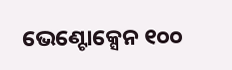ଭେଣ୍ଟୋକ୍ସେନ ୧୦୦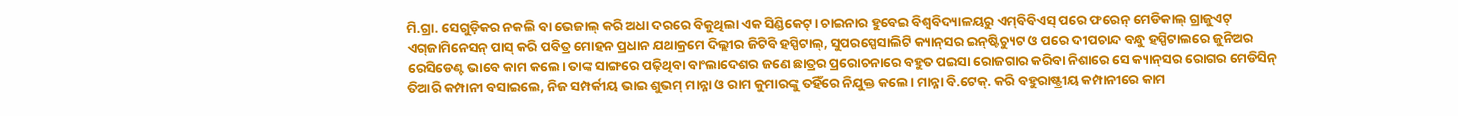ମି.ଗ୍ରା. ସେଗୁଡ଼ିକର ନକଲି ବା ଭେଜାଲ୍‌ କରି ଅଧା ଦରରେ ବିକୁଥିଲା ଏକ ସିଣ୍ଡିକେଟ୍‌। ଚାଇନାର ହୁବେଇ ବିଶ୍ୱବିଦ୍ୟାଳୟରୁ ଏମ୍‌ବିବିଏସ୍‌ ପରେ ଫରେନ୍‌ ମେଡିକାଲ୍‌ ଗ୍ରାଜୁଏଟ୍‌ ଏଗ୍‌ଜାମିନେସନ୍‌ ପାସ୍‌ କରି ପବିତ୍ର ମୋହନ ପ୍ରଧାନ ଯଥାକ୍ରମେ ଦିଲ୍ଲୀର ଜିଟିବି ହସ୍ପିଟାଲ୍‌, ସୁପରସ୍ପେସାଲିଟି କ୍ୟାନ୍‌ସର ଇନ୍‌ଷ୍ଟିଚ୍ୟୁଟ ଓ ପରେ ଦୀପଚାନ୍ଦ ବନ୍ଧୁ ହସ୍ପିଟାଲରେ ଜୁନିଅର ରେସିଡେଣ୍ଟ ଭାବେ କାମ କଲେ। ତାଙ୍କ ସାଙ୍ଗରେ ପଢ଼ିଥିବା ବାଂଲାଦେଶର ଜଣେ ଛାତ୍ରର ପ୍ରରୋଚନାରେ ବହୁତ ପଇସା ରୋଜଗାର କରିବା ନିଶାରେ ସେ କ୍ୟାନ୍‌ସର ରୋଗର ମେଡିସିନ୍‌ ତିଆରି କମ୍ପାନୀ ବସାଇଲେ, ନିଜ ସମ୍ପର୍କୀୟ ଭାଇ ଶୁଭମ୍‌ ମାନ୍ନା ଓ ରାମ କୁମାରଙ୍କୁ ତହିଁରେ ନିଯୁକ୍ତ କଲେ। ମାନ୍ନା ବି.ଟେକ୍‌. କରି ବହୁରାଷ୍ଟ୍ରୀୟ କମ୍ପାନୀରେ କାମ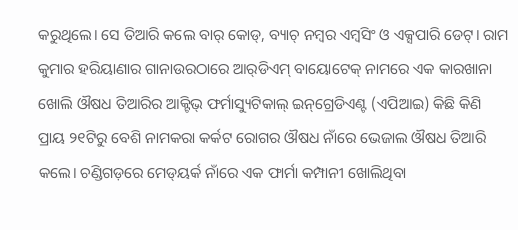କରୁଥିଲେ। ସେ ତିଆରି କଲେ ବାର୍‌ କୋଡ୍‌, ବ୍ୟାଚ୍‌ ନମ୍ବର ଏମ୍ବସିଂ ଓ ଏକ୍ସପାରି ଡେଟ୍‌। ରାମ କୁମାର ହରିୟାଣାର ଗାନାଉରଠାରେ ଆର୍‌ଡିଏମ୍‌ ବାୟୋଟେକ୍‌ ନାମରେ ଏକ କାରଖାନା ଖୋଲି ଔଷଧ ତିଆରିର ଆକ୍ଟିଭ୍‌ ଫର୍ମାସ୍ୟୁଟିକାଲ୍‌ ଇନ୍‌ଗ୍ରେଡିଏଣ୍ଟ (ଏପିଆଇ) କିଛି କିଣି ପ୍ରାୟ ୨୧ଟିରୁ ବେଶି ନାମକରା କର୍କଟ ରୋଗର ଔଷଧ ନାଁରେ ଭେଜାଲ ଔଷଧ ତିଆରି କଲେ। ଚଣ୍ଡିଗଡ଼ରେ ମେଡ୍‌ୟର୍କ ନାଁରେ ଏକ ଫାର୍ମା କମ୍ପାନୀ ଖୋଲିଥିବା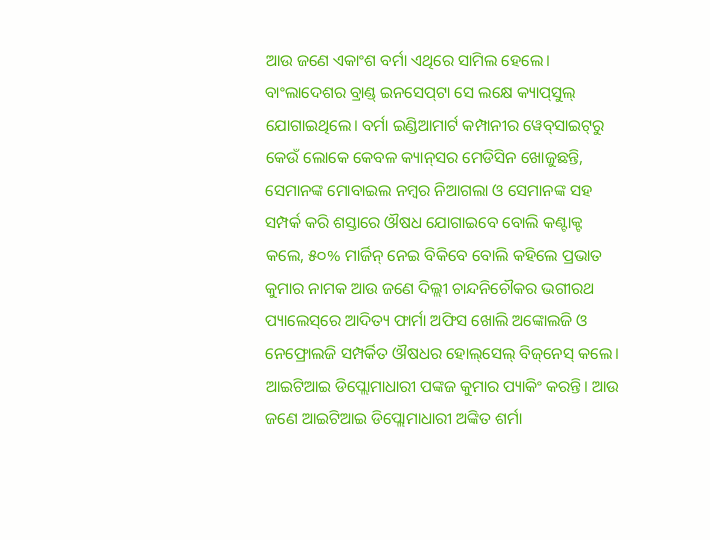ଆଉ ଜଣେ ଏକାଂଶ ବର୍ମା ଏଥିରେ ସାମିଲ ହେଲେ। ବାଂଲାଦେଶର ବ୍ରାଣ୍ଡ୍‌ ଇନସେପ୍‌ଟା ସେ ଲକ୍ଷେ କ୍ୟାପ୍‌ସୁଲ୍‌ ଯୋଗାଇଥିଲେ। ବର୍ମା ଇଣ୍ଡିଆମାର୍ଟ କମ୍ପାନୀର ୱେବ୍‌ସାଇଟ୍‌ରୁ କେଉଁ ଲୋକେ କେବଳ କ୍ୟାନ୍‌ସର ମେଡିସିନ ଖୋଜୁଛନ୍ତି, ସେମାନଙ୍କ ମୋବାଇଲ ନମ୍ବର ନିଆଗଲା ଓ ସେମାନଙ୍କ ସହ ସମ୍ପର୍କ କରି ଶସ୍ତାରେ ଔଷଧ ଯୋଗାଇବେ ବୋଲି କଣ୍ଟାକ୍ଟ କଲେ, ୫୦% ମାର୍ଜିନ୍‌ ନେଇ ବିକିବେ ବୋଲି କହିଲେ ପ୍ରଭାତ କୁମାର ନାମକ ଆଉ ଜଣେ ଦିଲ୍ଲୀ ଚାନ୍ଦନିଚୌକର ଭଗୀରଥ ପ୍ୟାଲେସ୍‌ରେ ଆଦିତ୍ୟ ଫାର୍ମା ଅଫିସ ଖୋଲି ଅଙ୍କୋଲଜି ଓ ନେଫ୍ରୋଲଜି ସମ୍ପର୍କିତ ଔଷଧର ହୋଲ୍‌ସେଲ୍‌ ବିଜ୍‌ନେସ୍‌ କଲେ। ଆଇଟିଆଇ ଡିପ୍ଲୋମାଧାରୀ ପଙ୍କଜ କୁମାର ପ୍ୟାକିଂ କରନ୍ତି। ଆଉ ଜଣେ ଆଇଟିଆଇ ଡିପ୍ଲୋମାଧାରୀ ଅଙ୍କିତ ଶର୍ମା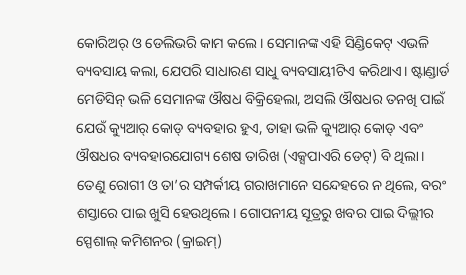କୋରିଅର୍‌ ଓ ଡେଲିଭରି କାମ କଲେ। ସେମାନଙ୍କ ଏହି ସିଣ୍ଡିକେଟ୍‌ ଏଭଳି ବ୍ୟବସାୟ କଲା, ଯେପରି ସାଧାରଣ ସାଧୁ ବ୍ୟବସାୟୀଟିଏ କରିଥାଏ। ଷ୍ଟାଣ୍ଡାର୍ଡ ମେଡିସିନ୍‌ ଭଳି ସେମାନଙ୍କ ଔଷଧ ବିକ୍ରିହେଲା, ଅସଲି ଔଷଧର ତନଖି ପାଇଁ ଯେଉଁ କ୍ୟୁଆର୍‌ କୋଡ୍‌ ବ୍ୟବହାର ହୁଏ, ତାହା ଭଳି କ୍ୟୁଆର୍‌ କୋଡ୍‌ ଏବଂ ଔଷଧର ବ୍ୟବହାରଯୋଗ୍ୟ ଶେଷ ତାରିଖ (ଏକ୍ସପାଏରି ଡେଟ୍‌) ବି ଥିଲା। ତେଣୁ ରୋଗୀ ଓ ତା’ର ସମ୍ପର୍କୀୟ ଗରାଖମାନେ ସନ୍ଦେହରେ ନ ଥିଲେ, ବରଂ ଶସ୍ତାରେ ପାଇ ଖୁସି ହେଉଥିଲେ। ଗୋପନୀୟ ସୂତ୍ରରୁ ଖବର ପାଇ ଦିଲ୍ଲୀର ସ୍ପେଶାଲ୍‌ କମିଶନର (କ୍ରାଇମ୍‌)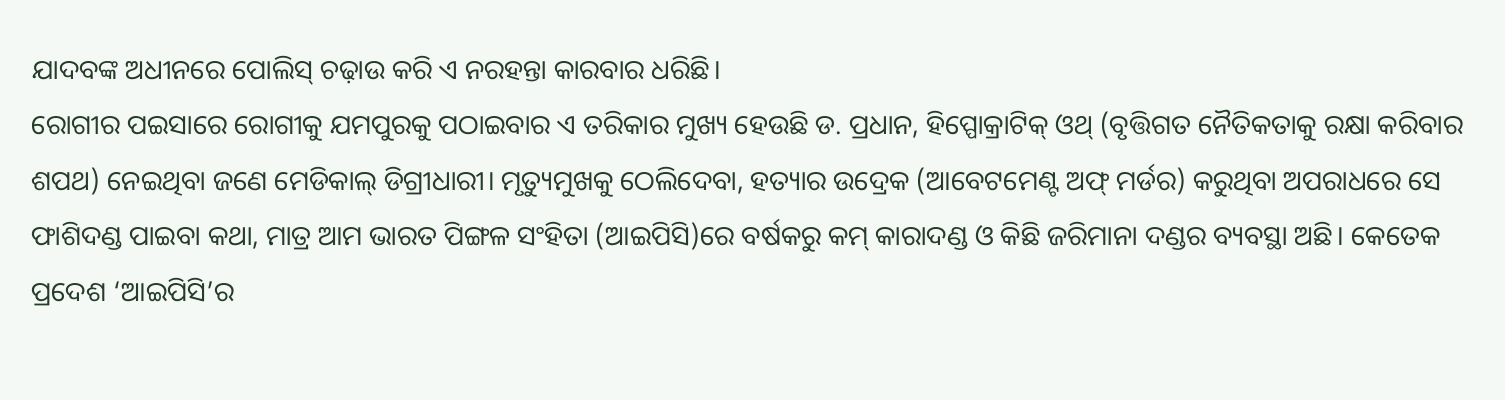ଯାଦବଙ୍କ ଅଧୀନରେ ପୋଲିସ୍‌ ଚଢ଼ାଉ କରି ଏ ନରହନ୍ତା କାରବାର ଧରିଛି।
ରୋଗୀର ପଇସାରେ ରୋଗୀକୁ ଯମପୁରକୁ ପଠାଇବାର ଏ ତରିକାର ମୁଖ୍ୟ ହେଉଛି ଡ. ପ୍ରଧାନ, ହିପ୍ପୋକ୍ରାଟିକ୍‌ ଓଥ୍‌ (ବୃତ୍ତିଗତ ନୈତିକତାକୁ ରକ୍ଷା କରିବାର ଶପଥ) ନେଇଥିବା ଜଣେ ମେଡିକାଲ୍‌ ଡିଗ୍ରୀଧାରୀ। ମୃତ୍ୟୁମୁଖକୁ ଠେଲିଦେବା, ହତ୍ୟାର ଉଦ୍ରେକ (ଆବେଟମେଣ୍ଟ ଅଫ୍‌ ମର୍ଡର) କରୁଥିବା ଅପରାଧରେ ସେ ଫାଶିଦଣ୍ଡ ପାଇବା କଥା, ମାତ୍ର ଆମ ଭାରତ ପିଙ୍ଗଳ ସଂହିତା (ଆଇପିସି)ରେ ବର୍ଷକରୁ କମ୍‌ କାରାଦଣ୍ଡ ଓ କିଛି ଜରିମାନା ଦଣ୍ଡର ବ୍ୟବସ୍ଥା ଅଛି। କେତେକ ପ୍ରଦେଶ ‘ଆଇପିସି’ର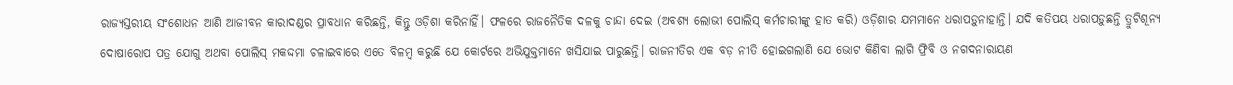ରାଜ୍ୟସ୍ତରୀୟ ସଂଶୋଧନ ଆଣି ଆଜୀବନ କାରାଦଣ୍ଡର ପ୍ରାବଧାନ କରିଛନ୍ତି, କିନ୍ତୁ ଓଡ଼ିଶା କରିନାହିଁ। ଫଳରେ ରାଜନୈତିକ ଦଳକୁ ଚାନ୍ଦା ଦେଇ (ଅବଶ୍ୟ ଲୋଭୀ ପୋଲିସ୍‌ କର୍ମଚାରୀଙ୍କୁ ହାତ କରି) ଓଡ଼ିଶାର ଯମମାନେ ଧରାପଡ଼ୁନାହାନ୍ତି। ଯଦି କତିପୟ ଧରାପଡ଼ୁଛନ୍ତି ତ୍ରୁଟିଶୂନ୍ୟ ଦୋଷାରୋପ ପତ୍ର ଯୋଗୁ ଅଥବା ପୋଲିସ୍‌ ମକଦ୍ଦମା ଚଳାଇବାରେ ଏତେ ବିଳମ୍ବ କରୁଛି ଯେ କୋର୍ଟରେ ଅଭିଯୁକ୍ତମାନେ ଖସିଯାଇ ପାରୁଛନ୍ତି। ରାଜନୀତିର ଏକ ବଡ଼ ନୀତି ହୋଇଗଲାଣି ଯେ ଭୋଟ କିଣିବା ଲାଗି ଫ୍ରିବି ଓ ନଗଦନାରାୟଣ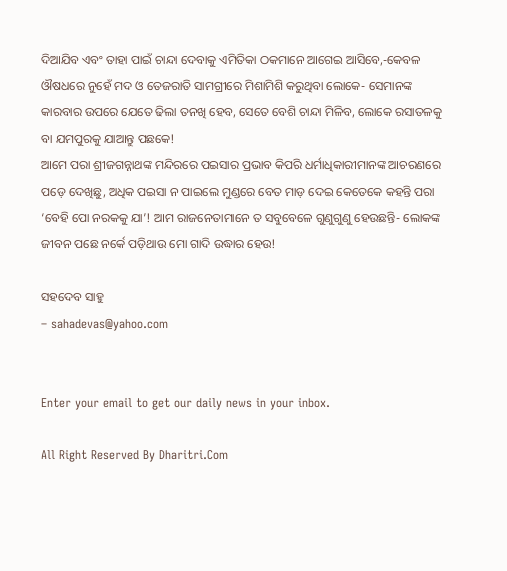ଦିଆଯିବ ଏବଂ ତାହା ପାଇଁ ଚାନ୍ଦା ଦେବାକୁ ଏମିତିକା ଠକମାନେ ଆଗେଇ ଆସିବେ,-କେବଳ ଔଷଧରେ ନୁହେଁ ମଦ ଓ ତେଜରାତି ସାମଗ୍ରୀରେ ମିଶାମିଶି କରୁଥିବା ଲୋକେ- ସେମାନଙ୍କ କାରବାର ଉପରେ ଯେତେ ଢିଲା ତନଖି ହେବ, ସେତେ ବେଶି ଚାନ୍ଦା ମିଳିବ, ଲୋକେ ରସାତଳକୁ ବା ଯମପୁରକୁ ଯାଆନ୍ତୁ ପଛକେ!
ଆମେ ପରା ଶ୍ରୀଜଗନ୍ନାଥଙ୍କ ମନ୍ଦିରରେ ପଇସାର ପ୍ରଭାବ କିପରି ଧର୍ମାଧିକାରୀମାନଙ୍କ ଆଚରଣରେ ପଡ଼େ ଦେଖିଛୁ, ଅଧିକ ପଇସା ନ ପାଇଲେ ମୁଣ୍ଡରେ ବେତ ମାଡ଼ ଦେଇ କେତେକେ କହନ୍ତି ପରା ‘ବେହି ପୋ ନରକକୁ ଯା’! ଆମ ରାଜନେତାମାନେ ତ ସବୁବେଳେ ଗୁଣୁଗୁଣୁ ହେଉଛନ୍ତି- ଲୋକଙ୍କ ଜୀବନ ପଛେ ନର୍କେ ପଡ଼ିଥାଉ ମୋ ଗାଦି ଉଦ୍ଧାର ହେଉ!

ସହଦେବ ସାହୁ
– sahadevas@yahoo.com


Enter your email to get our daily news in your inbox.

All Right Reserved By Dharitri.Com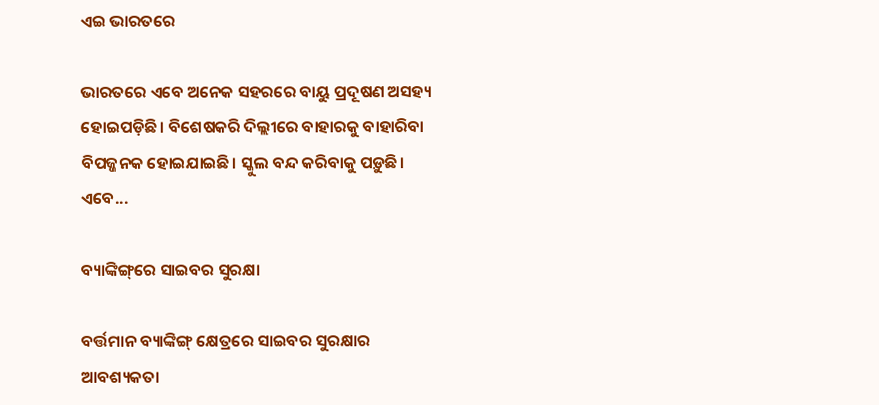ଏଇ ଭାରତରେ

ଭାରତରେ ଏବେ ଅନେକ ସହରରେ ବାୟୁ ପ୍ରଦୂଷଣ ଅସହ୍ୟ ହୋଇପଡ଼ିଛି। ବିଶେଷକରି ଦିଲ୍ଲୀରେ ବାହାରକୁ ବାହାରିବା ବିପଜ୍ଜନକ ହୋଇଯାଇଛି। ସ୍କୁଲ ବନ୍ଦ କରିବାକୁ ପଡ଼ୁଛି। ଏବେ...

ବ୍ୟାଙ୍କିଙ୍ଗ୍‌ରେ ସାଇବର ସୁରକ୍ଷା

ବର୍ତ୍ତମାନ ବ୍ୟାଙ୍କିଙ୍ଗ୍‌ କ୍ଷେତ୍ରରେ ସାଇବର ସୁରକ୍ଷାର ଆବଶ୍ୟକତା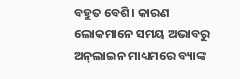ବହୁତ ବେଶି। କାରଣ ଲୋକମାନେ ସମୟ ଅଭାବରୁ ଅନ୍‌ଲାଇନ ମାଧ୍ୟମରେ ବ୍ୟାଙ୍କ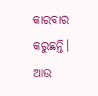କାରବାର କରୁଛନ୍ତି। ଆଉ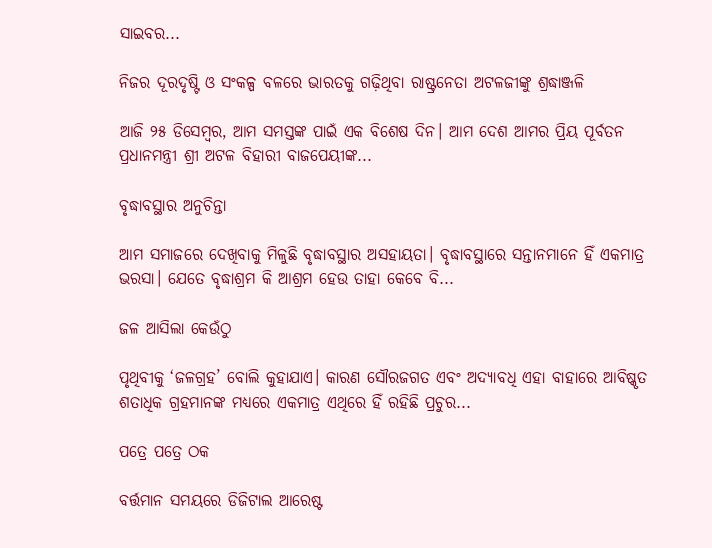ସାଇବର...

ନିଜର ଦୂରଦୃଷ୍ଟି ଓ ସଂକଳ୍ପ ବଳରେ ଭାରତକୁ ଗଢ଼ିଥିବା ରାଷ୍ଟ୍ରନେତା ଅଟଳଜୀଙ୍କୁ ଶ୍ରଦ୍ଧାଞ୍ଜଳି

ଆଜି ୨୫ ଡିସେମ୍ବର, ଆମ ସମସ୍ତଙ୍କ ପାଇଁ ଏକ ବିଶେଷ ଦିନ। ଆମ ଦେଶ ଆମର ପ୍ରିୟ ପୂର୍ବତନ ପ୍ରଧାନମନ୍ତ୍ରୀ ଶ୍ରୀ ଅଟଳ ବିହାରୀ ବାଜପେୟୀଙ୍କ...

ବୃଦ୍ଧାବସ୍ଥାର ଅନୁଚିନ୍ତା

ଆମ ସମାଜରେ ଦେଖିବାକୁ ମିଳୁଛି ବୃଦ୍ଧାବସ୍ଥାର ଅସହାୟତା। ବୃଦ୍ଧାବସ୍ଥାରେ ସନ୍ତାନମାନେ ହିଁ ଏକମାତ୍ର ଭରସା। ଯେତେ ବୃଦ୍ଧାଶ୍ରମ କି ଆଶ୍ରମ ହେଉ ତାହା କେବେ ବି...

ଜଳ ଆସିଲା କେଉଁଠୁ

ପୃଥିବୀକୁ ‘ଜଳଗ୍ରହ’ ବୋଲି କୁହାଯାଏ। କାରଣ ସୌରଜଗତ ଏବଂ ଅଦ୍ୟାବଧି ଏହା ବାହାରେ ଆବିଷ୍କୃତ ଶତାଧିକ ଗ୍ରହମାନଙ୍କ ମଧ୍ୟରେ ଏକମାତ୍ର ଏଥିରେ ହିଁ ରହିଛି ପ୍ରଚୁର...

ପତ୍ରେ ପତ୍ରେ ଠକ

ବର୍ତ୍ତମାନ ସମୟରେ ଡିଜିଟାଲ ଆରେଷ୍ଟ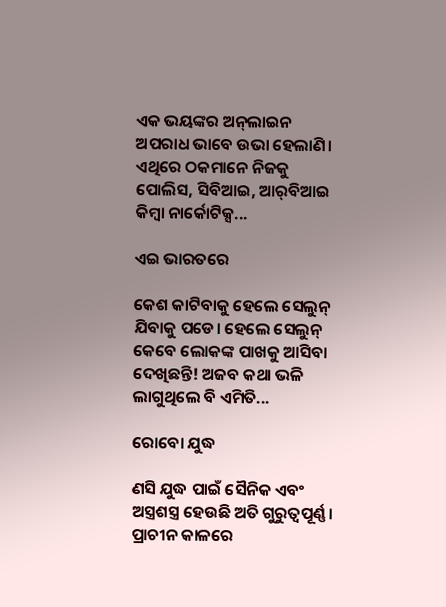ଏକ ଭୟଙ୍କର ଅନ୍‌ଲାଇନ ଅପରାଧ ଭାବେ ଉଭା ହେଲାଣି। ଏଥିରେ ଠକମାନେ ନିଜକୁ ପୋଲିସ, ସିବିଆଇ, ଆର୍‌ବିଆଇ କିମ୍ବା ନାର୍କୋଟିକ୍ସ...

ଏଇ ଭାରତରେ

କେଶ କାଟିବାକୁ ହେଲେ ସେଲୁନ୍‌ ଯିବାକୁ ପଡେ। ହେଲେ ସେଲୁନ୍‌ କେବେ ଲୋକଙ୍କ ପାଖକୁ ଆସିବା ଦେଖିଛନ୍ତି! ଅଜବ କଥା ଭଳି ଲାଗୁଥିଲେ ବି ଏମିତି...

ରୋବୋ ଯୁଦ୍ଧ

ଣସି ଯୁଦ୍ଧ ପାଇଁ ସୈନିକ ଏବଂ ଅସ୍ତ୍ରଶସ୍ତ୍ର ହେଉଛି ଅତି ଗୁରୁତ୍ୱପୂର୍ଣ୍ଣ। ପ୍ରାଚୀନ କାଳରେ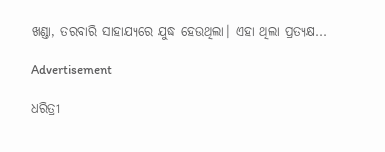ଖଣ୍ଡା, ତରବାରି ସାହାଯ୍ୟରେ ଯୁଦ୍ଧ ହେଉଥିଲା। ଏହା ଥିଲା ପ୍ରତ୍ୟକ୍ଷ...

Advertisement

ଧରିତ୍ରୀ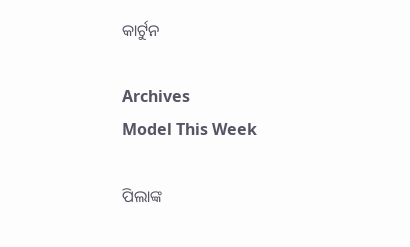କାର୍ଟୁନ

Archives
Model This Week

ପିଲାଙ୍କ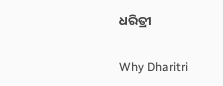ଧରିତ୍ରୀ

Why Dharitri